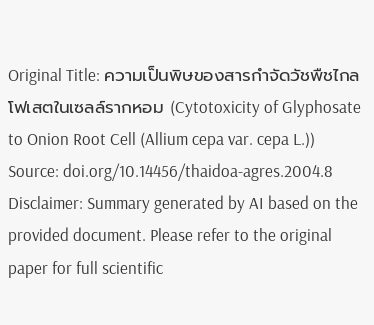Original Title: ความเป็นพิษของสารกำจัดวัชพืชไกลโฟเสตในเซลล์รากหอม (Cytotoxicity of Glyphosate to Onion Root Cell (Allium cepa var. cepa L.))
Source: doi.org/10.14456/thaidoa-agres.2004.8
Disclaimer: Summary generated by AI based on the provided document. Please refer to the original paper for full scientific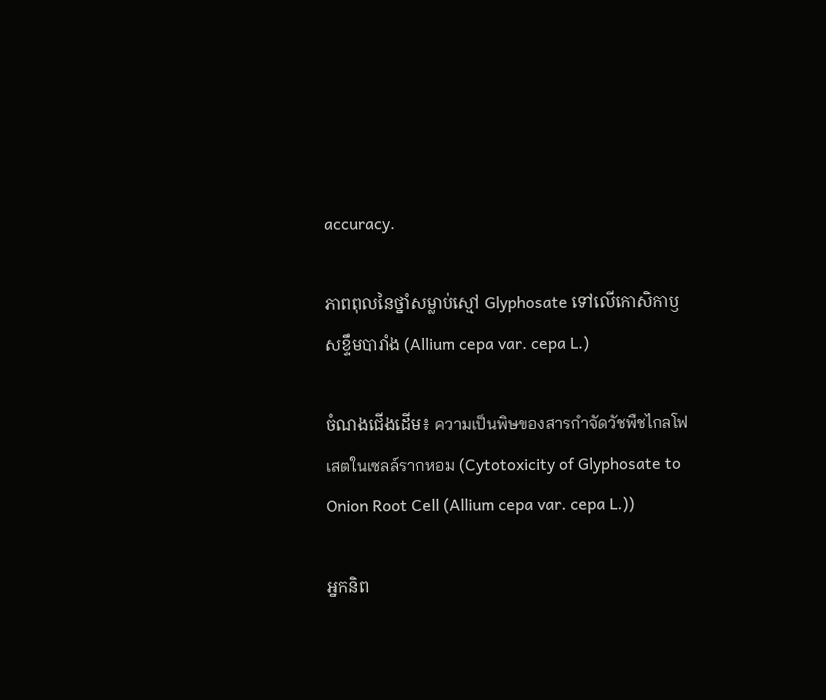accuracy.

ភាពពុលនៃថ្នាំសម្លាប់ស្មៅ Glyphosate ទៅលើកោសិកាឫសខ្ទឹមបារាំង (Allium cepa var. cepa L.)

ចំណងជើងដើម៖ ความเป็นพิษของสารกำจัดวัชพืชไกลโฟเสตในเซลล์รากหอม (Cytotoxicity of Glyphosate to Onion Root Cell (Allium cepa var. cepa L.))

អ្នកនិព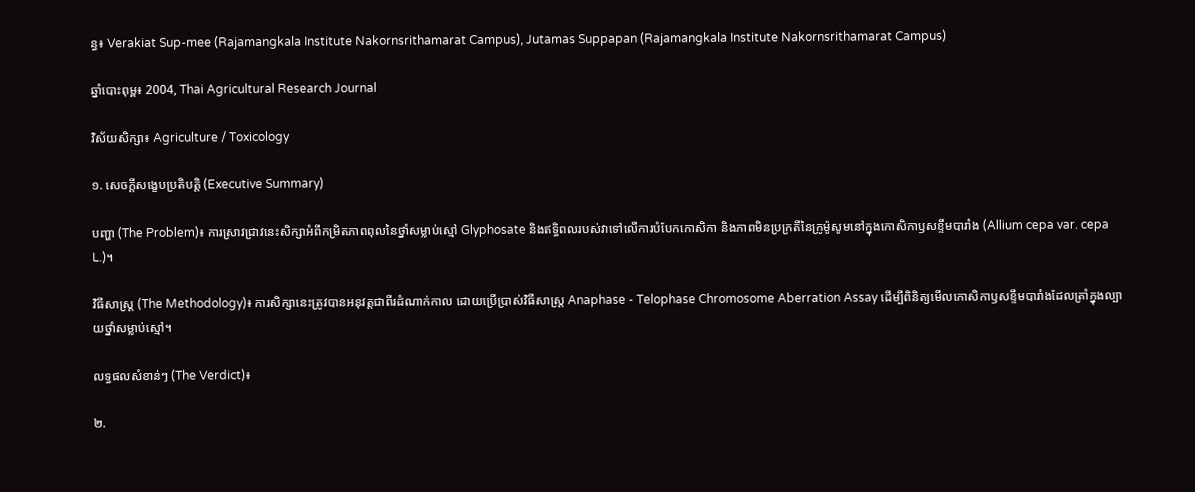ន្ធ៖ Verakiat Sup-mee (Rajamangkala Institute Nakornsrithamarat Campus), Jutamas Suppapan (Rajamangkala Institute Nakornsrithamarat Campus)

ឆ្នាំបោះពុម្ព៖ 2004, Thai Agricultural Research Journal

វិស័យសិក្សា៖ Agriculture / Toxicology

១. សេចក្តីសង្ខេបប្រតិបត្តិ (Executive Summary)

បញ្ហា (The Problem)៖ ការស្រាវជ្រាវនេះសិក្សាអំពីកម្រិតភាពពុលនៃថ្នាំសម្លាប់ស្មៅ Glyphosate និងឥទ្ធិពលរបស់វាទៅលើការបំបែកកោសិកា និងភាពមិនប្រក្រតីនៃក្រូម៉ូសូមនៅក្នុងកោសិកាឫសខ្ទឹមបារាំង (Allium cepa var. cepa L.)។

វិធីសាស្ត្រ (The Methodology)៖ ការសិក្សានេះត្រូវបានអនុវត្តជាពីរដំណាក់កាល ដោយប្រើប្រាស់វិធីសាស្ត្រ Anaphase - Telophase Chromosome Aberration Assay ដើម្បីពិនិត្យមើលកោសិកាឫសខ្ទឹមបារាំងដែលត្រាំក្នុងល្បាយថ្នាំសម្លាប់ស្មៅ។

លទ្ធផលសំខាន់ៗ (The Verdict)៖

២.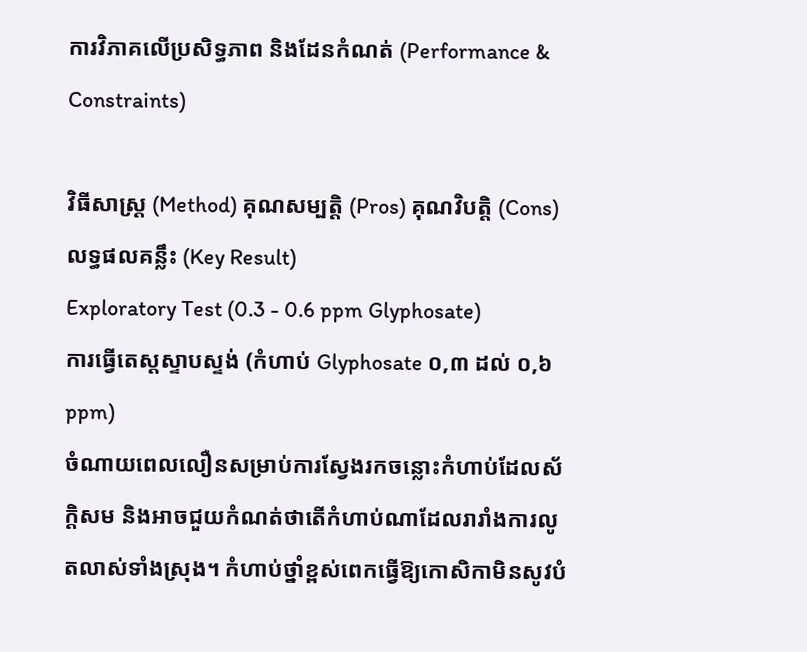ការវិភាគលើប្រសិទ្ធភាព និងដែនកំណត់ (Performance & Constraints)

វិធីសាស្ត្រ (Method) គុណសម្បត្តិ (Pros) គុណវិបត្តិ (Cons) លទ្ធផលគន្លឹះ (Key Result)
Exploratory Test (0.3 - 0.6 ppm Glyphosate)
ការធ្វើតេស្តស្ទាបស្ទង់ (កំហាប់ Glyphosate ០,៣ ដល់ ០,៦ ppm)
ចំណាយពេលលឿនសម្រាប់ការស្វែងរកចន្លោះកំហាប់ដែលស័ក្តិសម និងអាចជួយកំណត់ថាតើកំហាប់ណាដែលរារាំងការលូតលាស់ទាំងស្រុង។ កំហាប់ថ្នាំខ្ពស់ពេកធ្វើឱ្យកោសិកាមិនសូវបំ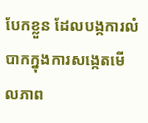បែកខ្លួន ដែលបង្កការលំបាកក្នុងការសង្កេតមើលភាព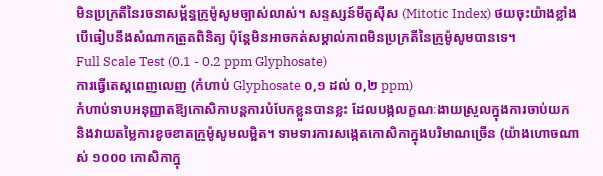មិនប្រក្រតីនៃរចនាសម្ព័ន្ធក្រូម៉ូសូមច្បាស់លាស់។ សន្ទស្សន៍មីតូស៊ីស (Mitotic Index) ថយចុះយ៉ាងខ្លាំង បើធៀបនឹងសំណាកត្រួតពិនិត្យ ប៉ុន្តែមិនអាចកត់សម្គាល់ភាពមិនប្រក្រតីនៃក្រូម៉ូសូមបានទេ។
Full Scale Test (0.1 - 0.2 ppm Glyphosate)
ការធ្វើតេស្តពេញលេញ (កំហាប់ Glyphosate ០,១ ដល់ ០,២ ppm)
កំហាប់ទាបអនុញ្ញាតឱ្យកោសិកាបន្តការបំបែកខ្លួនបានខ្លះ ដែលបង្កលក្ខណៈងាយស្រួលក្នុងការចាប់យក និងវាយតម្លៃការខូចខាតក្រូម៉ូសូមលម្អិត។ ទាមទារការសង្កេតកោសិកាក្នុងបរិមាណច្រើន (យ៉ាងហោចណាស់ ១០០០ កោសិកាក្នុ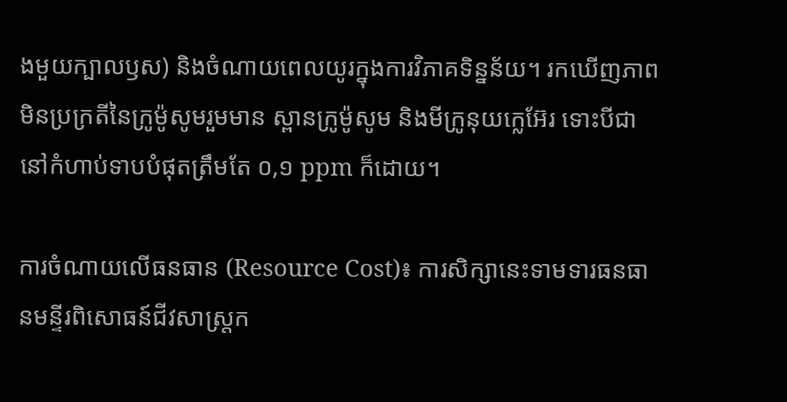ងមួយក្បាលឫស) និងចំណាយពេលយូរក្នុងការវិភាគទិន្នន័យ។ រកឃើញភាពមិនប្រក្រតីនៃក្រូម៉ូសូមរួមមាន ស្ពានក្រូម៉ូសូម និងមីក្រូនុយក្លេអ៊ែរ ទោះបីជានៅកំហាប់ទាបបំផុតត្រឹមតែ ០,១ ppm ក៏ដោយ។

ការចំណាយលើធនធាន (Resource Cost)៖ ការសិក្សានេះទាមទារធនធានមន្ទីរពិសោធន៍ជីវសាស្ត្រក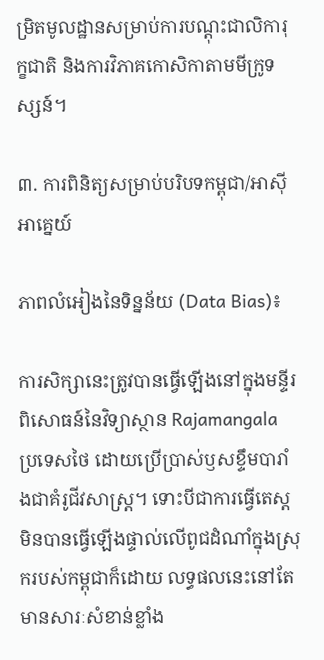ម្រិតមូលដ្ឋានសម្រាប់ការបណ្តុះជាលិការុក្ខជាតិ និងការវិភាគកោសិកាតាមមីក្រូទស្សន៍។

៣. ការពិនិត្យសម្រាប់បរិបទកម្ពុជា/អាស៊ីអាគ្នេយ៍

ភាពលំអៀងនៃទិន្នន័យ (Data Bias)៖

ការសិក្សានេះត្រូវបានធ្វើឡើងនៅក្នុងមន្ទីរពិសោធន៍នៃវិទ្យាស្ថាន Rajamangala ប្រទេសថៃ ដោយប្រើប្រាស់ឫសខ្ទឹមបារាំងជាគំរូជីវសាស្ត្រ។ ទោះបីជាការធ្វើតេស្តមិនបានធ្វើឡើងផ្ទាល់លើពូជដំណាំក្នុងស្រុករបស់កម្ពុជាក៏ដោយ លទ្ធផលនេះនៅតែមានសារៈសំខាន់ខ្លាំង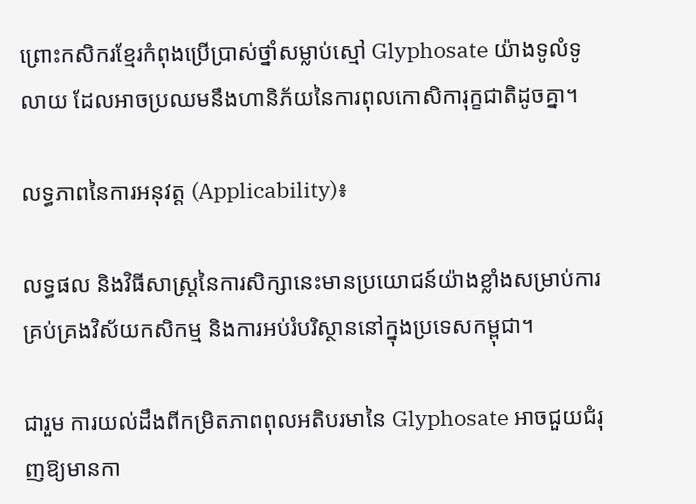ព្រោះកសិករខ្មែរកំពុងប្រើប្រាស់ថ្នាំសម្លាប់ស្មៅ Glyphosate យ៉ាងទូលំទូលាយ ដែលអាចប្រឈមនឹងហានិភ័យនៃការពុលកោសិការុក្ខជាតិដូចគ្នា។

លទ្ធភាពនៃការអនុវត្ត (Applicability)៖

លទ្ធផល និងវិធីសាស្ត្រនៃការសិក្សានេះមានប្រយោជន៍យ៉ាងខ្លាំងសម្រាប់ការគ្រប់គ្រងវិស័យកសិកម្ម និងការអប់រំបរិស្ថាននៅក្នុងប្រទេសកម្ពុជា។

ជារួម ការយល់ដឹងពីកម្រិតភាពពុលអតិបរមានៃ Glyphosate អាចជួយជំរុញឱ្យមានកា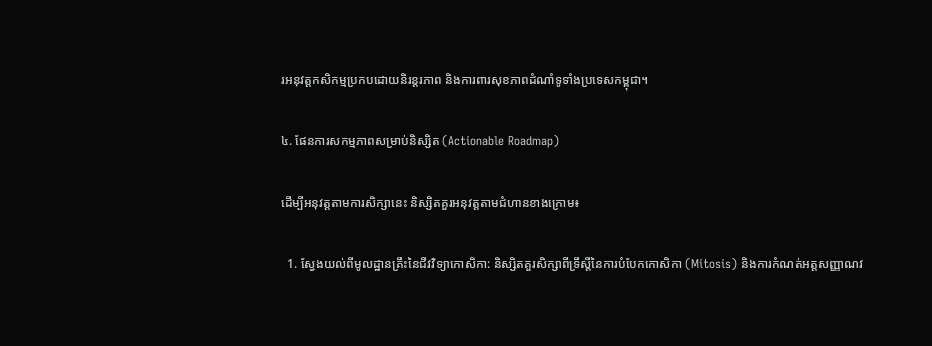រអនុវត្តកសិកម្មប្រកបដោយនិរន្តរភាព និងការពារសុខភាពដំណាំទូទាំងប្រទេសកម្ពុជា។

៤. ផែនការសកម្មភាពសម្រាប់និស្សិត (Actionable Roadmap)

ដើម្បីអនុវត្តតាមការសិក្សានេះ និស្សិតគួរអនុវត្តតាមជំហានខាងក្រោម៖

  1. ស្វែងយល់ពីមូលដ្ឋានគ្រឹះនៃជីវវិទ្យាកោសិកា: និស្សិតគួរសិក្សាពីទ្រឹស្តីនៃការបំបែកកោសិកា (Mitosis) និងការកំណត់អត្តសញ្ញាណវ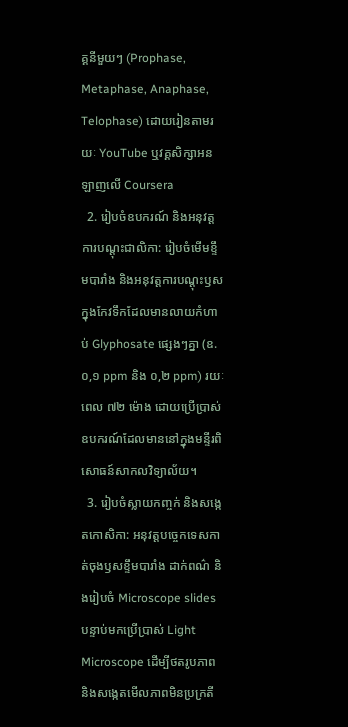គ្គនីមួយៗ (Prophase, Metaphase, Anaphase, Telophase) ដោយរៀនតាមរយៈ YouTube ឬវគ្គសិក្សាអនឡាញលើ Coursera
  2. រៀបចំឧបករណ៍ និងអនុវត្តការបណ្តុះជាលិកា: រៀបចំមើមខ្ទឹមបារាំង និងអនុវត្តការបណ្តុះឫសក្នុងកែវទឹកដែលមានលាយកំហាប់ Glyphosate ផ្សេងៗគ្នា (ឧ. ០,១ ppm និង ០,២ ppm) រយៈពេល ៧២ ម៉ោង ដោយប្រើប្រាស់ឧបករណ៍ដែលមាននៅក្នុងមន្ទីរពិសោធន៍សាកលវិទ្យាល័យ។
  3. រៀបចំស្លាយកញ្ចក់ និងសង្កេតកោសិកា: អនុវត្តបច្ចេកទេសកាត់ចុងឫសខ្ទឹមបារាំង ដាក់ពណ៌ និងរៀបចំ Microscope slides បន្ទាប់មកប្រើប្រាស់ Light Microscope ដើម្បីថតរូបភាព និងសង្កេតមើលភាពមិនប្រក្រតី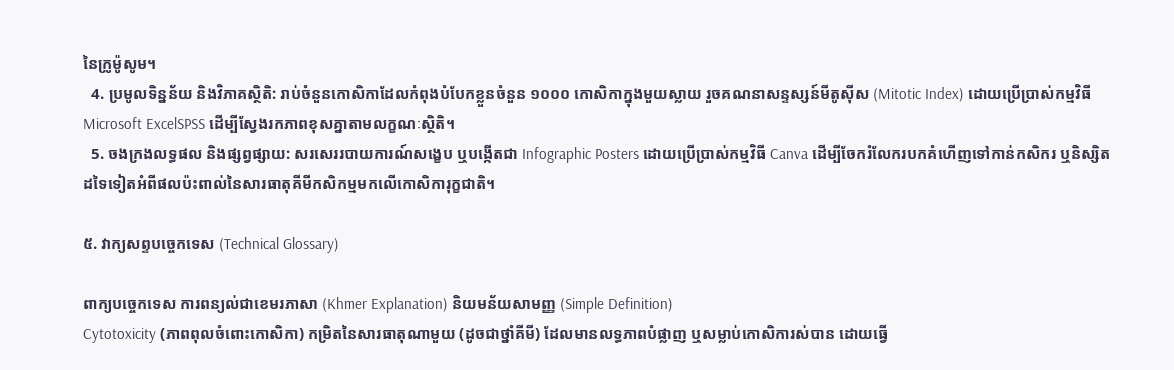នៃក្រូម៉ូសូម។
  4. ប្រមូលទិន្នន័យ និងវិភាគស្ថិតិ: រាប់ចំនួនកោសិកាដែលកំពុងបំបែកខ្លួនចំនួន ១០០០ កោសិកាក្នុងមួយស្លាយ រួចគណនាសន្ទស្សន៍មីតូស៊ីស (Mitotic Index) ដោយប្រើប្រាស់កម្មវិធី Microsoft ExcelSPSS ដើម្បីស្វែងរកភាពខុសគ្នាតាមលក្ខណៈស្ថិតិ។
  5. ចងក្រងលទ្ធផល និងផ្សព្វផ្សាយ: សរសេររបាយការណ៍សង្ខេប ឬបង្កើតជា Infographic Posters ដោយប្រើប្រាស់កម្មវិធី Canva ដើម្បីចែករំលែករបកគំហើញទៅកាន់កសិករ ឬនិស្សិតដទៃទៀតអំពីផលប៉ះពាល់នៃសារធាតុគីមីកសិកម្មមកលើកោសិការុក្ខជាតិ។

៥. វាក្យសព្ទបច្ចេកទេស (Technical Glossary)

ពាក្យបច្ចេកទេស ការពន្យល់ជាខេមរភាសា (Khmer Explanation) និយមន័យសាមញ្ញ (Simple Definition)
Cytotoxicity (ភាពពុលចំពោះកោសិកា) កម្រិតនៃសារធាតុណាមួយ (ដូចជាថ្នាំគីមី) ដែលមានលទ្ធភាពបំផ្លាញ ឬសម្លាប់កោសិការស់បាន ដោយធ្វើ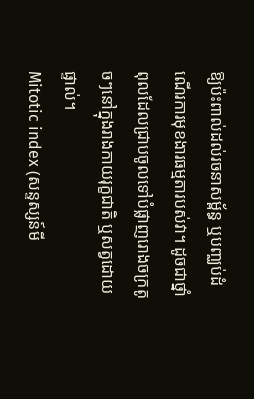ឱ្យប៉ះពាល់ដល់រចនាសម្ព័ន្ធ ឬបញ្ឈប់ដំណើរការមុខងារធម្មតារបស់វា។ ដូចជាថ្នាំពុលដែលជ្រាបចូលទៅបំផ្លាញរោងចក្រតូចៗនៅក្នុងរាងកាយរុក្ខជាតិ ឬសត្វដោយផ្ទាល់។
Mitotic index (សន្ទស្សន៍មី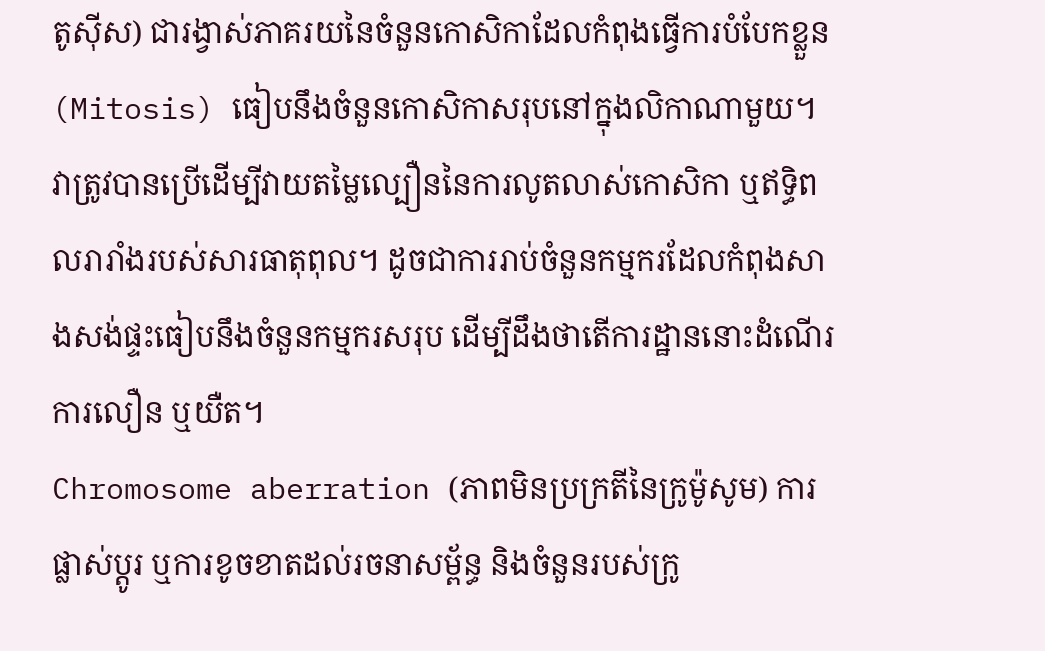តូស៊ីស) ជារង្វាស់ភាគរយនៃចំនួនកោសិកាដែលកំពុងធ្វើការបំបែកខ្លួន (Mitosis) ធៀបនឹងចំនួនកោសិកាសរុបនៅក្នុងលិកាណាមួយ។ វាត្រូវបានប្រើដើម្បីវាយតម្លៃល្បឿននៃការលូតលាស់កោសិកា ឬឥទ្ធិពលរារាំងរបស់សារធាតុពុល។ ដូចជាការរាប់ចំនួនកម្មករដែលកំពុងសាងសង់ផ្ទះធៀបនឹងចំនួនកម្មករសរុប ដើម្បីដឹងថាតើការដ្ឋាននោះដំណើរការលឿន ឬយឺត។
Chromosome aberration (ភាពមិនប្រក្រតីនៃក្រូម៉ូសូម) ការផ្លាស់ប្តូរ ឬការខូចខាតដល់រចនាសម្ព័ន្ធ និងចំនួនរបស់ក្រូ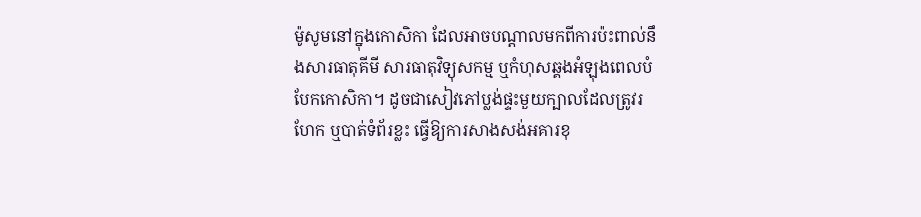ម៉ូសូមនៅក្នុងកោសិកា ដែលអាចបណ្តាលមកពីការប៉ះពាល់នឹងសារធាតុគីមី សារធាតុវិទ្យុសកម្ម ឬកំហុសឆ្គងអំឡុងពេលបំបែកកោសិកា។ ដូចជាសៀវភៅប្លង់ផ្ទះមួយក្បាលដែលត្រូវរហែក ឬបាត់ទំព័រខ្លះ ធ្វើឱ្យការសាងសង់អគារខុ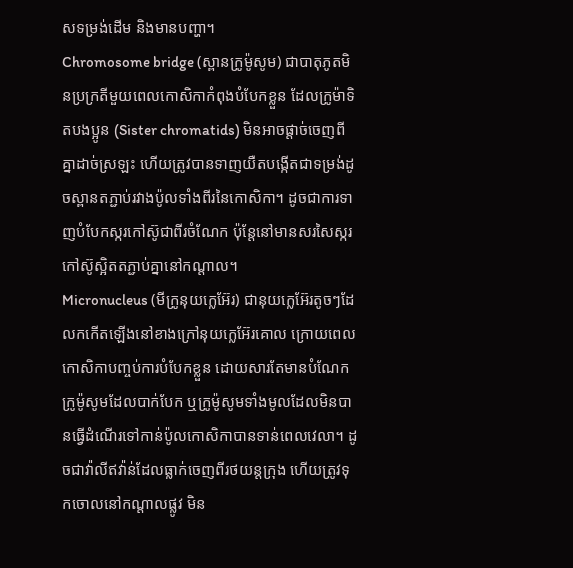សទម្រង់ដើម និងមានបញ្ហា។
Chromosome bridge (ស្ពានក្រូម៉ូសូម) ជាបាតុភូតមិនប្រក្រតីមួយពេលកោសិកាកំពុងបំបែកខ្លួន ដែលក្រូម៉ាទិតបងប្អូន (Sister chromatids) មិនអាចផ្តាច់ចេញពីគ្នាដាច់ស្រឡះ ហើយត្រូវបានទាញយឺតបង្កើតជាទម្រង់ដូចស្ពានតភ្ជាប់រវាងប៉ូលទាំងពីរនៃកោសិកា។ ដូចជាការទាញបំបែកស្ករកៅស៊ូជាពីរចំណែក ប៉ុន្តែនៅមានសរសៃស្ករកៅស៊ូស្អិតតភ្ជាប់គ្នានៅកណ្តាល។
Micronucleus (មីក្រូនុយក្លេអ៊ែរ) ជានុយក្លេអ៊ែរតូចៗដែលកកើតឡើងនៅខាងក្រៅនុយក្លេអ៊ែរគោល ក្រោយពេលកោសិកាបញ្ចប់ការបំបែកខ្លួន ដោយសារតែមានបំណែកក្រូម៉ូសូមដែលបាក់បែក ឬក្រូម៉ូសូមទាំងមូលដែលមិនបានធ្វើដំណើរទៅកាន់ប៉ូលកោសិកាបានទាន់ពេលវេលា។ ដូចជាវ៉ាលីឥវ៉ាន់ដែលធ្លាក់ចេញពីរថយន្តក្រុង ហើយត្រូវទុកចោលនៅកណ្តាលផ្លូវ មិន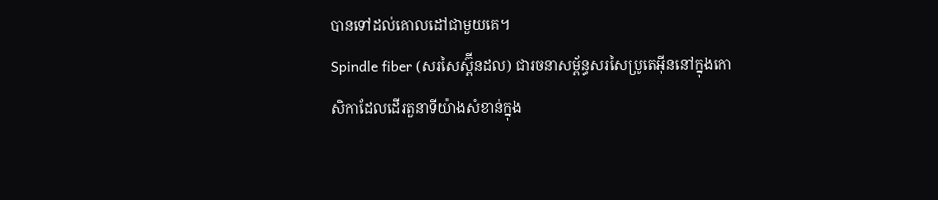បានទៅដល់គោលដៅជាមួយគេ។
Spindle fiber (សរសៃស្ព៊ីនដល) ជារចនាសម្ព័ន្ធសរសៃប្រូតេអ៊ីននៅក្នុងកោសិកាដែលដើរតួនាទីយ៉ាងសំខាន់ក្នុង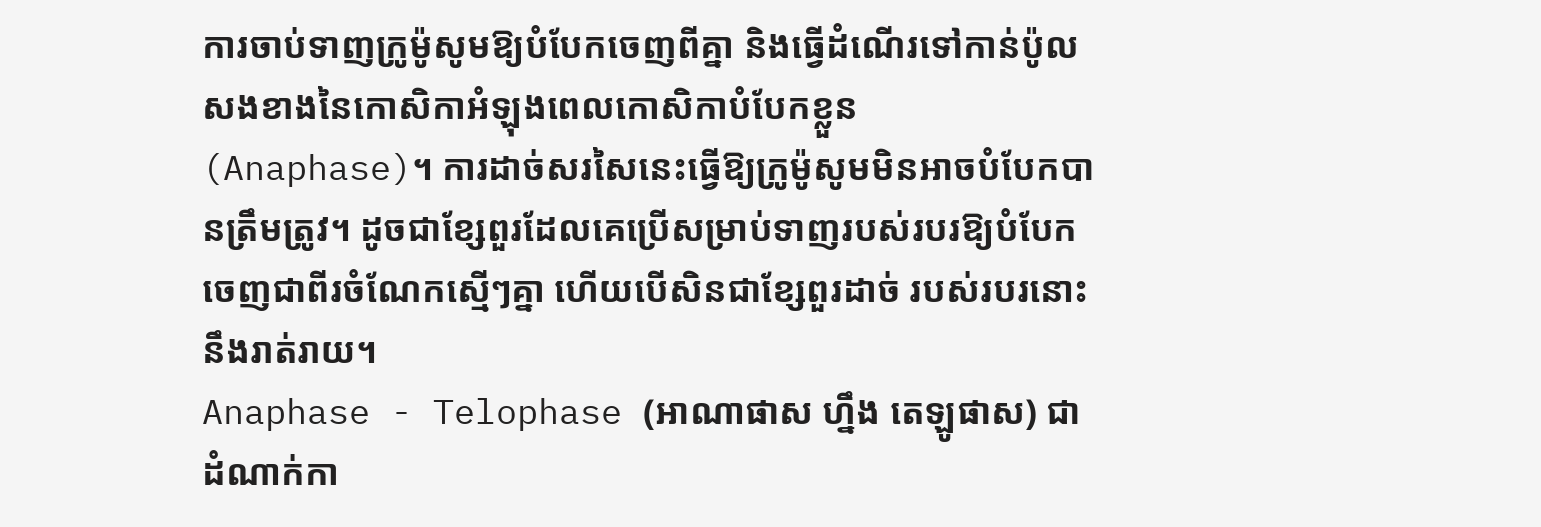ការចាប់ទាញក្រូម៉ូសូមឱ្យបំបែកចេញពីគ្នា និងធ្វើដំណើរទៅកាន់ប៉ូលសងខាងនៃកោសិកាអំឡុងពេលកោសិកាបំបែកខ្លួន (Anaphase)។ ការដាច់សរសៃនេះធ្វើឱ្យក្រូម៉ូសូមមិនអាចបំបែកបានត្រឹមត្រូវ។ ដូចជាខ្សែពួរដែលគេប្រើសម្រាប់ទាញរបស់របរឱ្យបំបែកចេញជាពីរចំណែកស្មើៗគ្នា ហើយបើសិនជាខ្សែពួរដាច់ របស់របរនោះនឹងរាត់រាយ។
Anaphase - Telophase (អាណាផាស ហ្នឹង តេឡូផាស) ជាដំណាក់កា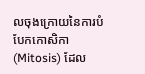លចុងក្រោយនៃការបំបែកកោសិកា (Mitosis) ដែល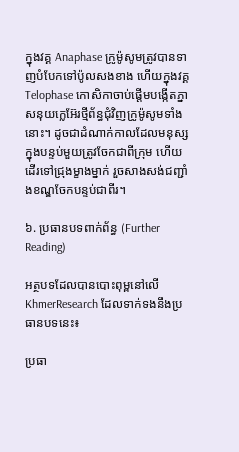ក្នុងវគ្គ Anaphase ក្រូម៉ូសូមត្រូវបានទាញបំបែកទៅប៉ូលសងខាង ហើយក្នុងវគ្គ Telophase កោសិកាចាប់ផ្តើមបង្កើតភ្នាសនុយក្លេអ៊ែរថ្មីព័ន្ធជុំវិញក្រូម៉ូសូមទាំងនោះ។ ដូចជាដំណាក់កាលដែលមនុស្សក្នុងបន្ទប់មួយត្រូវចែកជាពីក្រុម ហើយដើរទៅជ្រុងម្ខាងម្នាក់ រួចសាងសង់ជញ្ជាំងខណ្ឌចែកបន្ទប់ជាពីរ។

៦. ប្រធានបទពាក់ព័ន្ធ (Further Reading)

អត្ថបទដែលបានបោះពុម្ពនៅលើ KhmerResearch ដែលទាក់ទងនឹងប្រធានបទនេះ៖

ប្រធា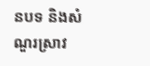នបទ និងសំណួរស្រាវ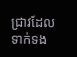ជ្រាវដែលទាក់ទង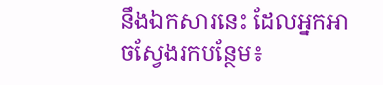នឹងឯកសារនេះ ដែលអ្នកអាចស្វែងរកបន្ថែម៖